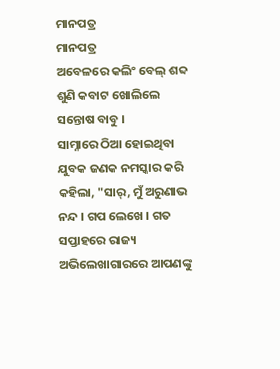ମାନପତ୍ର
ମାନପତ୍ର
ଅବେଳରେ କଲିଂ ବେଲ୍ ଶବ୍ଦ ଶୁଣି କବାଟ ଖୋଲିଲେ ସନ୍ତୋଷ ବାବୁ ।
ସାମ୍ନାରେ ଠିଆ ହୋଇଥିବା ଯୁବକ ଜଣକ ନମସ୍କାର କରି କହିଲା, "ସାର୍, ମୁଁ ଅରୁଣାଭ ନନ୍ଦ । ଗପ ଲେଖେ । ଗତ ସପ୍ତାହରେ ରାଜ୍ୟ ଅଭିଲେଖାଗାରରେ ଆପଣଙ୍କୁ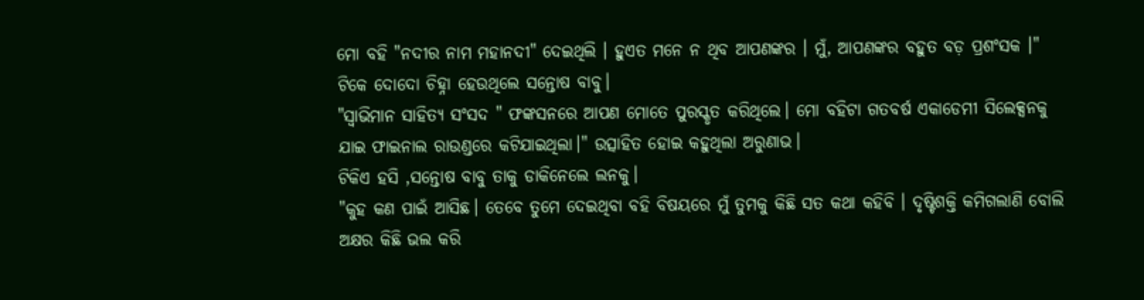ମୋ ବହି "ନଦୀର ନାମ ମହାନଦୀ" ଦେଇଥିଲି । ହୁଏତ ମନେ ନ ଥିବ ଆପଣଙ୍କର । ମୁଁ, ଆପଣଙ୍କର ବହୁତ ବଡ଼ ପ୍ରଶଂସକ ।"
ଟିକେ ଦୋଦୋ ଚିହ୍ନା ହେଉଥିଲେ ସନ୍ତୋଷ ବାବୁ।
"ସ୍ଵାଭିମାନ ସାହିତ୍ୟ ସଂସଦ " ଫଙ୍କସନରେ ଆପଣ ମୋତେ ପୁରସ୍କୃତ କରିଥିଲେ। ମୋ ବହିଟା ଗତବର୍ଷ ଏକାଡେମୀ ସିଲେକ୍ସନକୁ ଯାଇ ଫାଇନାଲ ରାଉଣ୍ଡରେ କଟିଯାଇଥିଲା।" ଉତ୍ସାହିତ ହୋଇ କହୁଥିଲା ଅରୁଣାଭ।
ଟିକିଏ ହସି ,ସନ୍ତୋଷ ବାବୁ ତାକୁ ଡାକିନେଲେ ଲନକୁ।
"କୁହ କଣ ପାଇଁ ଆସିଛ। ତେବେ ତୁମେ ଦେଇଥିବା ବହି ବିଷୟରେ ମୁଁ ତୁମକୁ କିଛି ସତ କଥା କହିବି । ଦୃଷ୍ଟିଶକ୍ତି କମିଗଲାଣି ବୋଲି ଅକ୍ଷର କିଛି ଭଲ କରି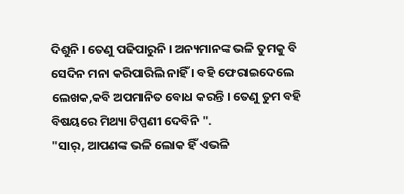ଦିଶୁନି । ତେଣୁ ପଢିପାରୁନି । ଅନ୍ୟମାନଙ୍କ ଭଳି ତୁମକୁ ବି ସେଦିନ ମନା କରିପାରିଲି ନାହିଁ । ବହି ଫେରାଇଦେଲେ ଲେଖକ,କବି ଅପମାନିତ ବୋଧ କରନ୍ତି । ତେଣୁ ତୁମ ବହି ବିଷୟରେ ମିଥ୍ୟା ଟିପ୍ପଣୀ ଦେବିନି ".
"ସାର୍, ଆପଣଙ୍କ ଭଳି ଲୋକ ହିଁ ଏଭଳି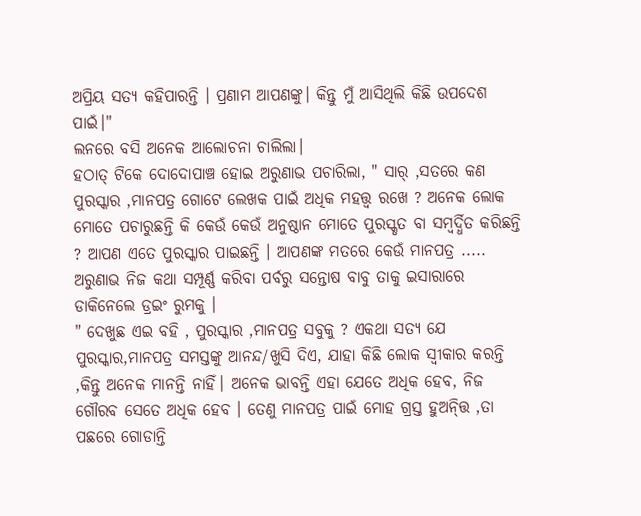ଅପ୍ରିୟ ସତ୍ୟ କହିପାରନ୍ତି । ପ୍ରଣାମ ଆପଣଙ୍କୁ। କିନ୍ତୁ ମୁଁ ଆସିଥିଲି କିଛି ଉପଦେଶ ପାଇଁ।"
ଲନରେ ବସି ଅନେକ ଆଲୋଚନା ଚାଲିଲା।
ହଠାତ୍ ଟିକେ ଦୋଦୋପାଞ୍ଚ ହୋଇ ଅରୁଣାଭ ପଚାରିଲା, " ସାର୍ ,ସତରେ କଣ ପୁରସ୍କାର ,ମାନପତ୍ର ଗୋଟେ ଲେଖକ ପାଇଁ ଅଧିକ ମହତ୍ତ୍ଵ ରଖେ ? ଅନେକ ଲୋକ ମୋତେ ପଚାରୁଛନ୍ତି କି କେଉଁ କେଉଁ ଅନୁଷ୍ଠାନ ମୋତେ ପୁରସ୍କୃତ ବା ସମ୍ବର୍ଦ୍ଧିତ କରିଛନ୍ତି ? ଆପଣ ଏତେ ପୁରସ୍କାର ପାଇଛନ୍ତି । ଆପଣଙ୍କ ମତରେ କେଉଁ ମାନପତ୍ର .....
ଅରୁଣାଭ ନିଜ କଥା ସମ୍ପୂର୍ଣ୍ଣ କରିବା ପର୍ବରୁ ସନ୍ତୋଷ ବାବୁ ତାକୁ ଇସାରାରେ ଡାକିନେଲେ ଡ୍ରଇଂ ରୁମକୁ ।
" ଦେଖୁଛ ଏଇ ବହି , ପୁରସ୍କାର ,ମାନପତ୍ର ସବୁକୁ ? ଏକଥା ସତ୍ୟ ଯେ ପୁରସ୍କାର,ମାନପତ୍ର ସମସ୍ତଙ୍କୁ ଆନନ୍ଦ/ଖୁସି ଦିଏ, ଯାହା କିଛି ଲୋକ ସ୍ଵୀକାର କରନ୍ତି ,କିନ୍ତୁ ଅନେକ ମାନନ୍ତି ନାହିଁ। ଅନେକ ଭାବନ୍ତି ଏହା ଯେତେ ଅଧିକ ହେବ, ନିଜ ଗୌରବ ସେତେ ଅଧିକ ହେବ । ତେଣୁ ମାନପତ୍ର ପାଇଁ ମୋହ ଗ୍ରସ୍ତ ହୁଅନ୍ତ୍ତି ,ତା ପଛରେ ଗୋଡାନ୍ତି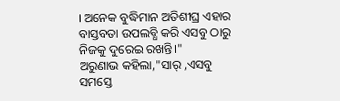। ଅନେକ ବୁଦ୍ଧିମାନ ଅତିଶୀଘ୍ର ଏହାର ବାସ୍ତବତା ଉପଲବ୍ଧି କରି ଏସବୁ ଠାରୁ ନିଜକୁ ଦୁରେଇ ରଖନ୍ତି।"
ଅରୁଣାଭ କହିଲା,"ସାର୍ ,ଏସବୁ ସମସ୍ତେ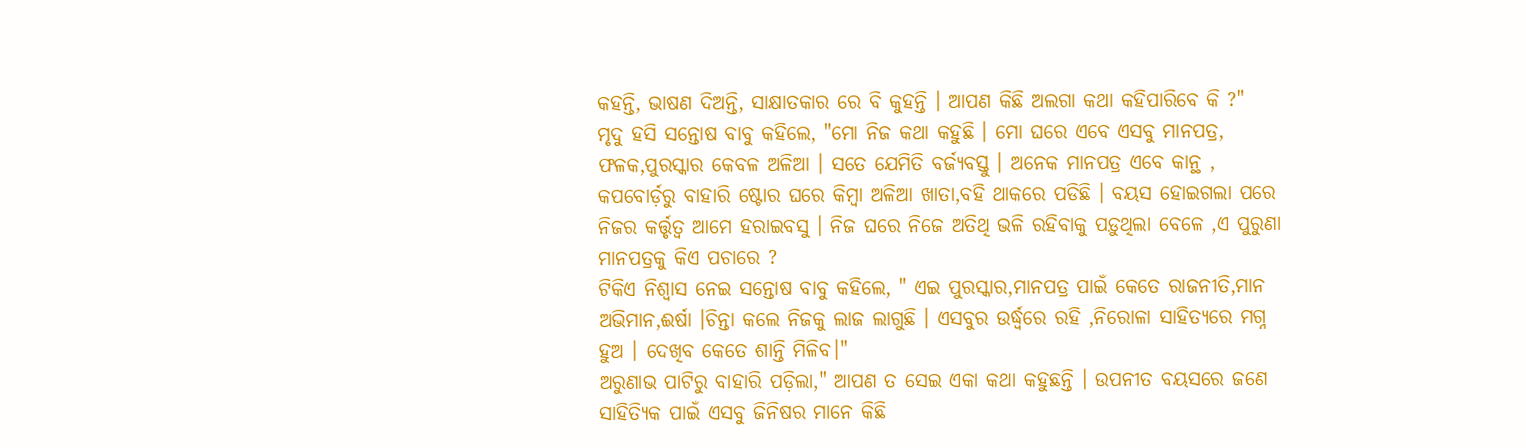କହନ୍ତି, ଭାଷଣ ଦିଅନ୍ତି, ସାକ୍ଷାତକାର ରେ ବି କୁହନ୍ତି । ଆପଣ କିଛି ଅଲଗା କଥା କହିପାରିବେ କି ?"
ମୃଦୁ ହସି ସନ୍ତୋଷ ବାବୁ କହିଲେ, "ମୋ ନିଜ କଥା କହୁଛି । ମୋ ଘରେ ଏବେ ଏସବୁ ମାନପତ୍ର, ଫଳକ,ପୁରସ୍କାର କେବଳ ଅଳିଆ । ସତେ ଯେମିତି ବର୍ଜ୍ୟବସ୍ତୁ । ଅନେକ ମାନପତ୍ର ଏବେ କାନ୍ଥ , କପବୋର୍ଡ଼ରୁ ବାହାରି ଷ୍ଟୋର ଘରେ କିମ୍ବା ଅଳିଆ ଖାତା,ବହି ଥାକରେ ପଡିଛି । ବୟସ ହୋଇଗଲା ପରେ ନିଜର କର୍ତ୍ତୃତ୍ବ ଆମେ ହରାଇବସୁ । ନିଜ ଘରେ ନିଜେ ଅତିଥି ଭଳି ରହିବାକୁ ପଡ଼ୁଥିଲା ବେଳେ ,ଏ ପୁରୁଣା ମାନପତ୍ରକୁ କିଏ ପଚାରେ ?
ଟିକିଏ ନିଶ୍ଵାସ ନେଇ ସନ୍ତୋଷ ବାବୁ କହିଲେ, " ଏଇ ପୁରସ୍କାର,ମାନପତ୍ର ପାଇଁ କେତେ ରାଜନୀତି,ମାନ ଅଭିମାନ,ଈର୍ଷା ।ଚିନ୍ତା କଲେ ନିଜକୁ ଲାଜ ଲାଗୁଛି । ଏସବୁର ଉର୍ଦ୍ଧ୍ଵରେ ରହି ,ନିରୋଳା ସାହିତ୍ୟରେ ମଗ୍ନ ହୁଅ । ଦେଖିବ କେତେ ଶାନ୍ତି ମିଳିବ।"
ଅରୁଣାଭ ପାଟିରୁ ବାହାରି ପଡ଼ିଲା," ଆପଣ ତ ସେଇ ଏକା କଥା କହୁଛନ୍ତି । ଉପନୀତ ବୟସରେ ଜଣେ ସାହିତ୍ୟିକ ପାଇଁ ଏସବୁ ଜିନିଷର ମାନେ କିଛି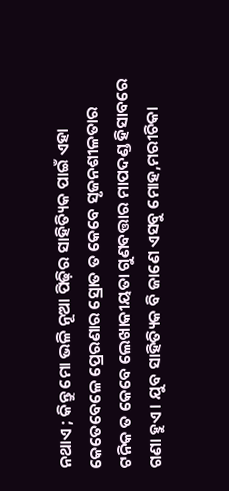ନଥାଏ ; କିନ୍ତୁ ମୋ ଭଳି ନୂଆ ପିଢ଼ିର ସାହିତ୍ୟିକ ପାଇଁ ଏହା କେତେବେଳେ ପ୍ରେରଣାର ସ୍ରୋତ ତ କେବେ ସୃଜନଶୀଳତାର ଟନିକ ତ କେବେ ଲେଖାକୀୟତା ଗୁଣବତ୍ତାର ମାପଦଣ୍ଡ ହିସାବରେ ଗଣା ହୁଏ । ଯୁବ ସାହିତ୍ୟିକ ବି ଜାଣେ ଏସବୁ ମୋହ,ମରୀଚିକା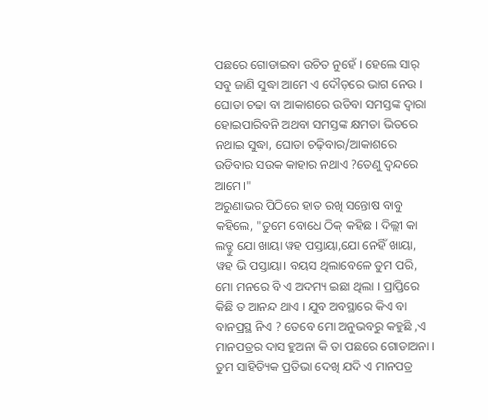ପଛରେ ଗୋଡାଇବା ଉଚିତ ନୁହେଁ । ହେଲେ ସାର୍ ସବୁ ଜାଣି ସୁଦ୍ଧା ଆମେ ଏ ଦୌଡ଼ରେ ଭାଗ ନେଉ । ଘୋଡା ଚଢା ବା ଆକାଶରେ ଉଡିବା ସମସ୍ତଙ୍କ ଦ୍ବାରା ହୋଇପାରିବନି ଅଥବା ସମସ୍ତଙ୍କ କ୍ଷମତା ଭିତରେ ନଥାଇ ସୁଦ୍ଧା, ଘୋଡା ଚଢ଼ିବାର/ଆକାଶରେ ଉଡିବାର ସଉକ କାହାର ନଥାଏ ?ତେଣୁ ଦ୍ଵନ୍ଦରେ ଆମେ।"
ଅରୁଣାଭର ପିଠିରେ ହାତ ରଖି ସନ୍ତୋଷ ବାବୁ କହିଲେ, "ତୁମେ ବୋଧେ ଠିକ୍ କହିଛ । ଦିଲ୍ଲୀ କା ଲଡ୍ଡୁ ଯୋ ଖାୟା ୱହ ପସ୍ତାୟା,ଯୋ ନେହିଁ ଖାୟା, ୱହ ଭି ପସ୍ତାୟା। ବୟସ ଥିଲାବେଳେ ତୁମ ପରି, ମୋ ମନରେ ବି ଏ ଅଦମ୍ୟ ଇଛା ଥିଲା । ପ୍ରାପ୍ତିରେ କିଛି ତ ଆନନ୍ଦ ଥାଏ । ଯୁବ ଅବସ୍ଥାରେ କିଏ ବା ବାନପ୍ରସ୍ଥ ନିଏ ? ତେବେ ମୋ ଅନୁଭବରୁ କହୁଛି ,ଏ ମାନପତ୍ରର ଦାସ ହୁଅନା କି ତା ପଛରେ ଗୋଡାଅନା । ତୁମ ସାହିତ୍ୟିକ ପ୍ରତିଭା ଦେଖି ଯଦି ଏ ମାନପତ୍ର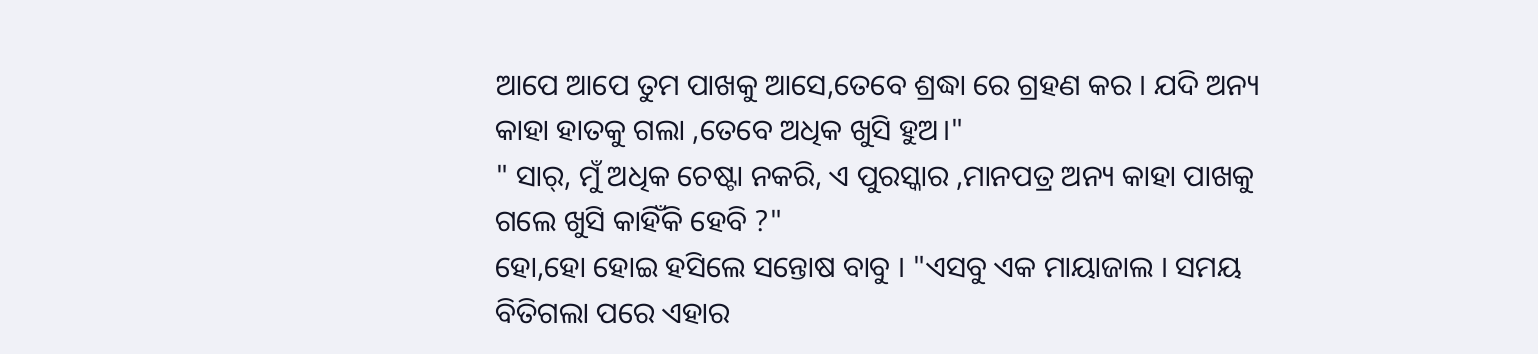ଆପେ ଆପେ ତୁମ ପାଖକୁ ଆସେ,ତେବେ ଶ୍ରଦ୍ଧା ରେ ଗ୍ରହଣ କର । ଯଦି ଅନ୍ୟ କାହା ହାତକୁ ଗଲା ,ତେବେ ଅଧିକ ଖୁସି ହୁଅ।"
" ସାର୍, ମୁଁ ଅଧିକ ଚେଷ୍ଟା ନକରି, ଏ ପୁରସ୍କାର ,ମାନପତ୍ର ଅନ୍ୟ କାହା ପାଖକୁ ଗଲେ ଖୁସି କାହିଁକି ହେବି ?"
ହୋ,ହୋ ହୋଇ ହସିଲେ ସନ୍ତୋଷ ବାବୁ । "ଏସବୁ ଏକ ମାୟାଜାଲ । ସମୟ ବିତିଗଲା ପରେ ଏହାର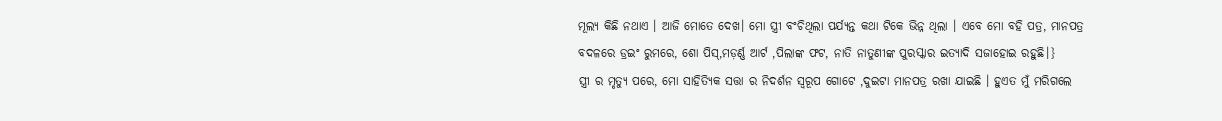ମୂଲ୍ୟ କିଛି ନଥାଏ । ଆଜି ମୋତେ ଦେଖ। ମୋ ସ୍ତ୍ରୀ ବଂଚିଥିଲା ପର୍ଯ୍ୟନ୍ତ କଥା ଟିକେ ଭିନ୍ନ ଥିଲା । ଏବେ ମୋ ବହି ପତ୍ର, ମାନପତ୍ର ବଦଳରେ ଡ୍ରଇଂ ରୁମରେ, ଶୋ ପିସ୍,ମଡ଼ର୍ଣ୍ଣ ଆର୍ଟ ,ପିଲାଙ୍କ ଫଟ, ନାତି ନାତୁଣୀଙ୍କ ପୁରସ୍କାର ଇତ୍ୟାଦି ସଜାହୋଇ ରହୁଛି।}
ସ୍ତ୍ରୀ ର ମୃତ୍ୟୁ ପରେ, ମୋ ସାହିତ୍ୟିକ ସତ୍ତା ର ନିଦର୍ଶନ ସ୍ୱରୂପ ଗୋଟେ ,ଦୁଇଟା ମାନପତ୍ର ରଖା ଯାଇଛି । ହୁଏତ ମୁଁ ମରିଗଲେ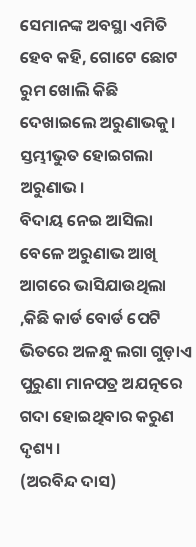ସେମାନଙ୍କ ଅବସ୍ଥା ଏମିତି ହେବ କହି, ଗୋଟେ ଛୋଟ ରୁମ ଖୋଲି କିଛି ଦେଖାଇଲେ ଅରୁଣାଭକୁ।
ସ୍ତମ୍ଭୀଭୁତ ହୋଇଗଲା ଅରୁଣାଭ।
ବିଦାୟ ନେଇ ଆସିଲା ବେଳେ ଅରୁଣାଭ ଆଖି ଆଗରେ ଭାସିଯାଉଥିଲା ,କିଛି କାର୍ଡ ବୋର୍ଡ ପେଟି ଭିତରେ ଅଳନ୍ଧୁ ଲଗା ଗୁଡ଼ାଏ ପୁରୁଣା ମାନପତ୍ର ଅଯତ୍ନରେ ଗଦା ହୋଇଥିବାର କରୁଣ ଦୃଶ୍ୟ।
(ଅରବିନ୍ଦ ଦାସ)